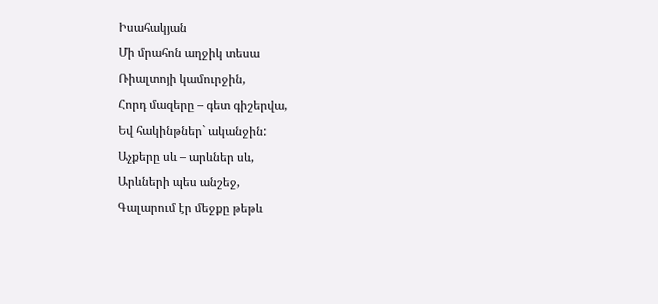Իսահակյան
Մի մրահոն աղջիկ տեսա
Ռիալտոյի կամուրջին,
Հորդ մազերը – գետ գիշերվա,
Եվ հակինթներ` ականջին:
Աչքերը սև – արևներ սև,
Արևների պես անշեջ,
Գալարում էր մեջքը թեթև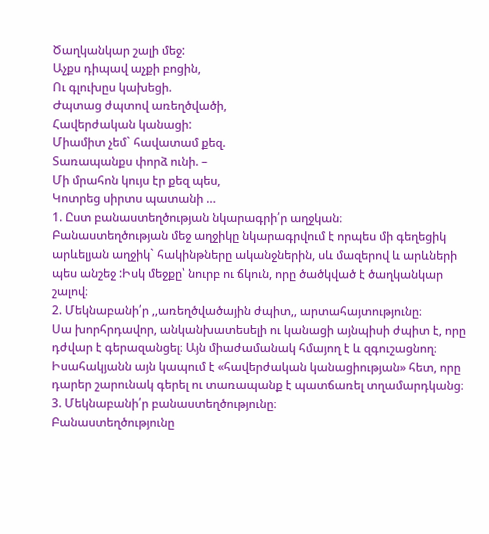Ծաղկանկար շալի մեջ:
Աչքս դիպավ աչքի բոցին,
Ու գլուխըս կախեցի.
Ժպտաց ժպտով առեղծվածի,
Հավերժական կանացի:
Միամիտ չեմ` հավատամ քեզ.
Տառապանքս փորձ ունի. –
Մի մրահոն կույս էր քեզ պես,
Կոտրեց սիրտս պատանի …
1. Ըստ բանաստեղծության նկարագրի՛ր աղջկան։
Բանաստեղծության մեջ աղջիկը նկարագրվում է որպես մի գեղեցիկ արևելյան աղջիկ` հակինթները ականջներին, սև մազերով և արևների պես անշեջ :Իսկ մեջքը՝ նուրբ ու ճկուն, որը ծածկված է ծաղկանկար շալով։
2. Մեկնաբանի՛ր ,,առեղծվածային ժպիտ,, արտահայտությունը։
Սա խորհրդավոր, անկանխատեսելի ու կանացի այնպիսի ժպիտ է, որը դժվար է գերազանցել։ Այն միաժամանակ հմայող է և զգուշացնող։ Իսահակյանն այն կապում է «հավերժական կանացիության» հետ, որը դարեր շարունակ գերել ու տառապանք է պատճառել տղամարդկանց։
3. Մեկնաբանի՛ր բանաստեղծությունը։
Բանաստեղծությունը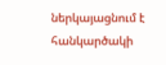ներկայացնում է հանկարծակի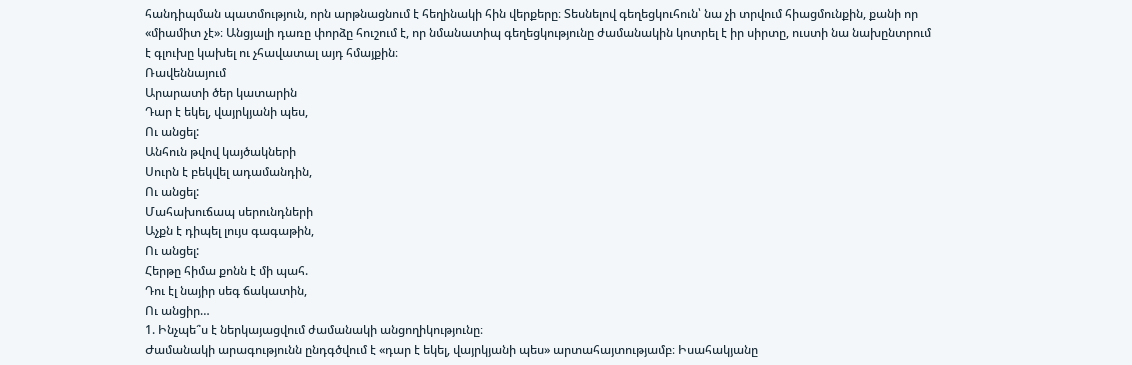հանդիպման պատմություն, որն արթնացնում է հեղինակի հին վերքերը։ Տեսնելով գեղեցկուհուն՝ նա չի տրվում հիացմունքին, քանի որ «միամիտ չէ»։ Անցյալի դառը փորձը հուշում է, որ նմանատիպ գեղեցկությունը ժամանակին կոտրել է իր սիրտը, ուստի նա նախընտրում է գլուխը կախել ու չհավատալ այդ հմայքին։
Ռավեննայում
Արարատի ծեր կատարին
Դար է եկել, վայրկյանի պես,
Ու անցել:
Անհուն թվով կայծակների
Սուրն է բեկվել ադամանդին,
Ու անցել:
Մահախուճապ սերունդների
Աչքն է դիպել լույս գագաթին,
Ու անցել:
Հերթը հիմա քոնն է մի պահ.
Դու էլ նայիր սեգ ճակատին,
Ու անցիր…
1. Ինչպե՞ս է ներկայացվում ժամանակի անցողիկությունը։
Ժամանակի արագությունն ընդգծվում է «դար է եկել, վայրկյանի պես» արտահայտությամբ։ Իսահակյանը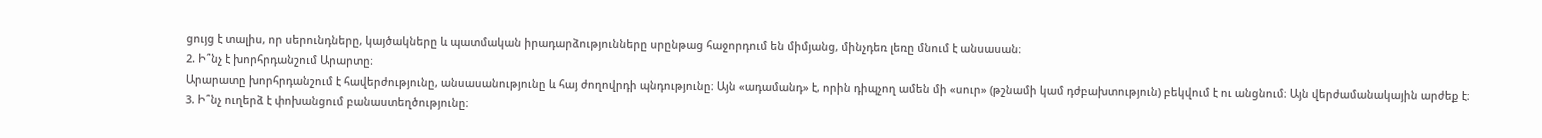ցույց է տալիս, որ սերունդները, կայծակները և պատմական իրադարձությունները սրընթաց հաջորդում են միմյանց, մինչդեռ լեռը մնում է անսասան։
2. Ի՞նչ է խորհրդանշում Արարտը։
Արարատը խորհրդանշում է հավերժությունը, անսասանությունը և հայ ժողովրդի պնդությունը։ Այն «ադամանդ» է, որին դիպչող ամեն մի «սուր» (թշնամի կամ դժբախտություն) բեկվում է ու անցնում։ Այն վերժամանակային արժեք է։
3. Ի՞նչ ուղերձ է փոխանցում բանաստեղծությունը։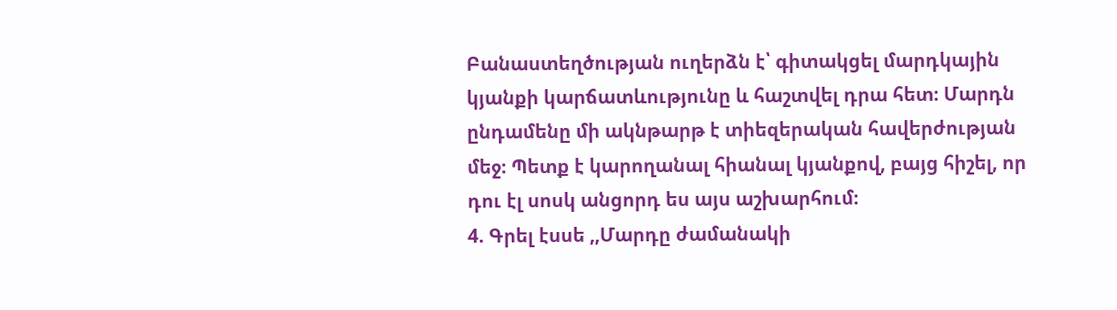Բանաստեղծության ուղերձն է՝ գիտակցել մարդկային կյանքի կարճատևությունը և հաշտվել դրա հետ։ Մարդն ընդամենը մի ակնթարթ է տիեզերական հավերժության մեջ։ Պետք է կարողանալ հիանալ կյանքով, բայց հիշել, որ դու էլ սոսկ անցորդ ես այս աշխարհում։
4. Գրել էսսե ,,Մարդը ժամանակի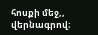հոսքի մեջ,, վերնագրով։